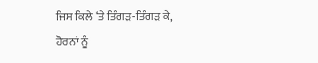ਜਿਸ ਕਿਲੇ ‘ਤੇ ਤਿੰਗੜ-ਤਿੰਗੜ ਕੇ,
ਹੋਰਨਾਂ ਨੂੰ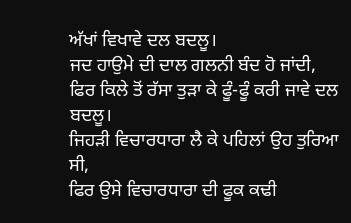ਅੱਖਾਂ ਵਿਖਾਵੇ ਦਲ ਬਦਲੂ।
ਜਦ ਹਾਉਮੇ ਦੀ ਦਾਲ ਗਲਨੀ ਬੰਦ ਹੋ ਜਾਂਦੀ,
ਫਿਰ ਕਿਲੇ ਤੋਂ ਰੱਸਾ ਤੁੜਾ ਕੇ ਫੂੰ-ਫੂੰ ਕਰੀ ਜਾਵੇ ਦਲ ਬਦਲੂ।
ਜਿਹੜੀ ਵਿਚਾਰਧਾਰਾ ਲੈ ਕੇ ਪਹਿਲਾਂ ਉਹ ਤੁਰਿਆ ਸੀ,
ਫਿਰ ਉਸੇ ਵਿਚਾਰਧਾਰਾ ਦੀ ਫੂਕ ਕਢੀ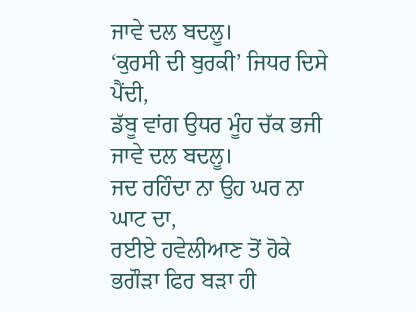ਜਾਵੇ ਦਲ ਬਦਲੂ।
‘ਕੁਰਸੀ ਦੀ ਬੁਰਕੀ’ ਜਿਧਰ ਦਿਸੇ ਪੈਂਦੀ,
ਡੱਬੂ ਵਾਂਗ ਉਧਰ ਮੂੰਹ ਚੱਕ ਭਜੀ ਜਾਵੇ ਦਲ ਬਦਲੂ।
ਜਦ ਰਹਿੰਦਾ ਨਾ ਉਹ ਘਰ ਨਾ ਘਾਟ ਦਾ,
ਰਈਏ ਹਵੇਲੀਆਣ ਤੋਂ ਹੋਕੇ ਭਗੌੜਾ ਫਿਰ ਬੜਾ ਹੀ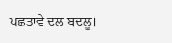ਪਛਤਾਵੇ ਦਲ ਬਦਲੂ।